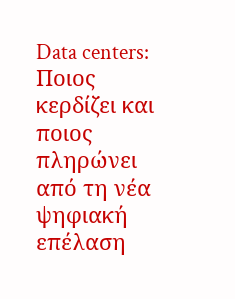Data centers: Ποιος κερδίζει και ποιος πληρώνει από τη νέα ψηφιακή επέλαση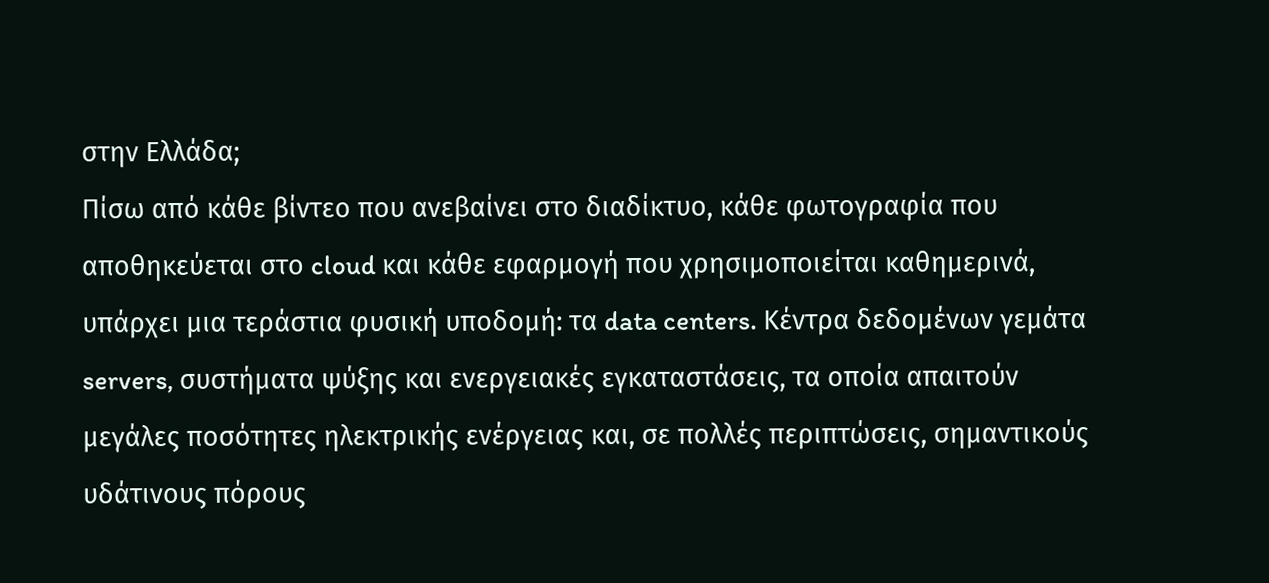στην Ελλάδα;
Πίσω από κάθε βίντεο που ανεβαίνει στο διαδίκτυο, κάθε φωτογραφία που αποθηκεύεται στο cloud και κάθε εφαρμογή που χρησιμοποιείται καθημερινά, υπάρχει μια τεράστια φυσική υποδομή: τα data centers. Κέντρα δεδομένων γεμάτα servers, συστήματα ψύξης και ενεργειακές εγκαταστάσεις, τα οποία απαιτούν μεγάλες ποσότητες ηλεκτρικής ενέργειας και, σε πολλές περιπτώσεις, σημαντικούς υδάτινους πόρους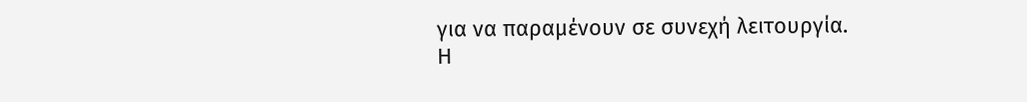για να παραμένουν σε συνεχή λειτουργία.
Η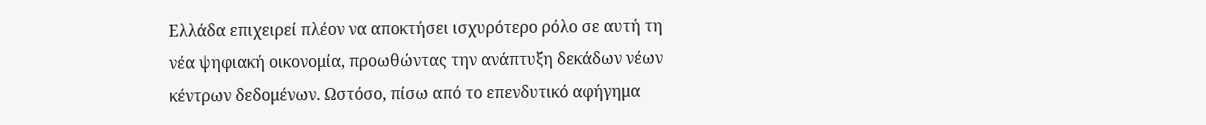Ελλάδα επιχειρεί πλέον να αποκτήσει ισχυρότερο ρόλο σε αυτή τη νέα ψηφιακή οικονομία, προωθώντας την ανάπτυξη δεκάδων νέων κέντρων δεδομένων. Ωστόσο, πίσω από το επενδυτικό αφήγημα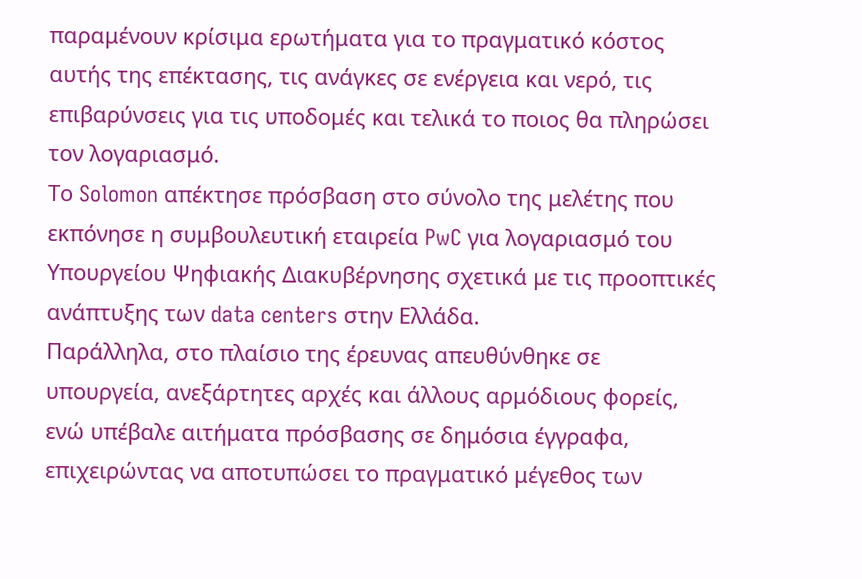παραμένουν κρίσιμα ερωτήματα για το πραγματικό κόστος αυτής της επέκτασης, τις ανάγκες σε ενέργεια και νερό, τις επιβαρύνσεις για τις υποδομές και τελικά το ποιος θα πληρώσει τον λογαριασμό.
Το Solomon απέκτησε πρόσβαση στο σύνολο της μελέτης που εκπόνησε η συμβουλευτική εταιρεία PwC για λογαριασμό του Υπουργείου Ψηφιακής Διακυβέρνησης σχετικά με τις προοπτικές ανάπτυξης των data centers στην Ελλάδα.
Παράλληλα, στο πλαίσιο της έρευνας απευθύνθηκε σε υπουργεία, ανεξάρτητες αρχές και άλλους αρμόδιους φορείς, ενώ υπέβαλε αιτήματα πρόσβασης σε δημόσια έγγραφα, επιχειρώντας να αποτυπώσει το πραγματικό μέγεθος των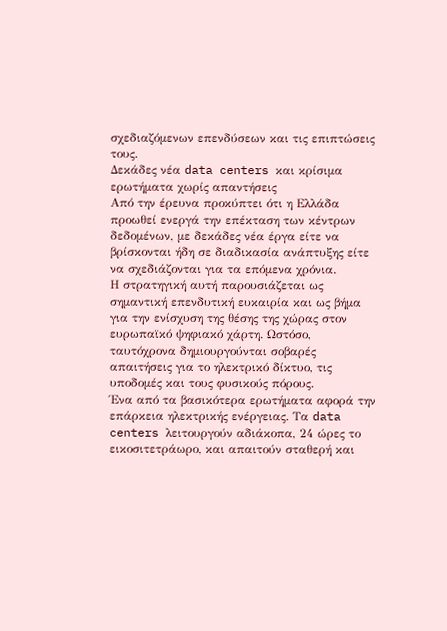σχεδιαζόμενων επενδύσεων και τις επιπτώσεις τους.
Δεκάδες νέα data centers και κρίσιμα ερωτήματα χωρίς απαντήσεις
Από την έρευνα προκύπτει ότι η Ελλάδα προωθεί ενεργά την επέκταση των κέντρων δεδομένων, με δεκάδες νέα έργα είτε να βρίσκονται ήδη σε διαδικασία ανάπτυξης είτε να σχεδιάζονται για τα επόμενα χρόνια.
Η στρατηγική αυτή παρουσιάζεται ως σημαντική επενδυτική ευκαιρία και ως βήμα για την ενίσχυση της θέσης της χώρας στον ευρωπαϊκό ψηφιακό χάρτη. Ωστόσο, ταυτόχρονα δημιουργούνται σοβαρές απαιτήσεις για το ηλεκτρικό δίκτυο, τις υποδομές και τους φυσικούς πόρους.
Ένα από τα βασικότερα ερωτήματα αφορά την επάρκεια ηλεκτρικής ενέργειας. Τα data centers λειτουργούν αδιάκοπα, 24 ώρες το εικοσιτετράωρο, και απαιτούν σταθερή και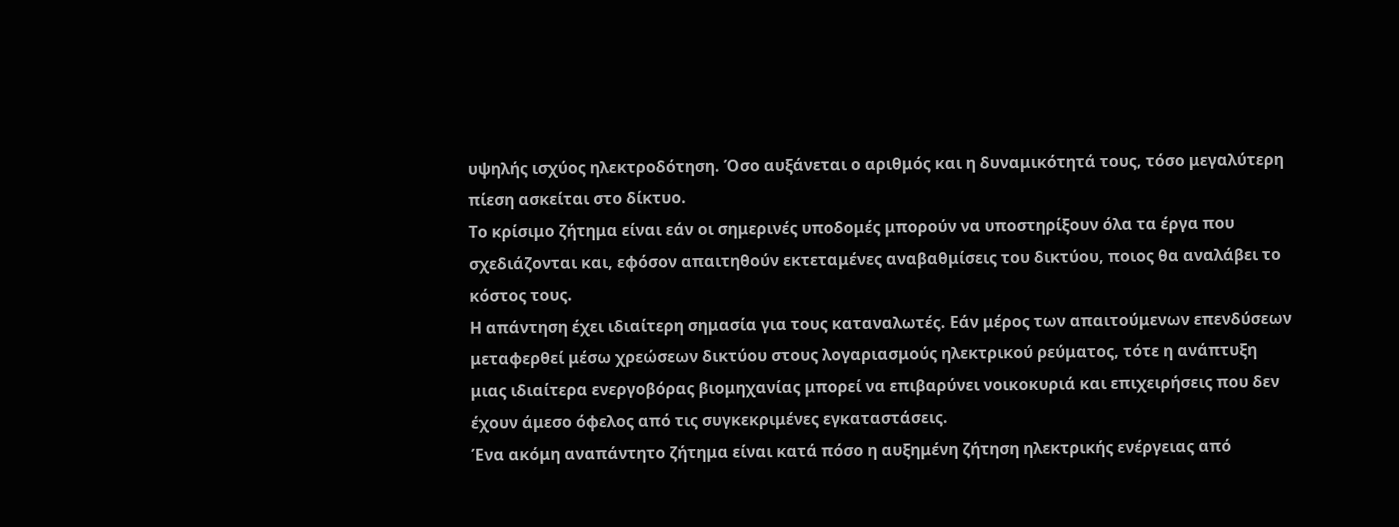υψηλής ισχύος ηλεκτροδότηση. Όσο αυξάνεται ο αριθμός και η δυναμικότητά τους, τόσο μεγαλύτερη πίεση ασκείται στο δίκτυο.
Το κρίσιμο ζήτημα είναι εάν οι σημερινές υποδομές μπορούν να υποστηρίξουν όλα τα έργα που σχεδιάζονται και, εφόσον απαιτηθούν εκτεταμένες αναβαθμίσεις του δικτύου, ποιος θα αναλάβει το κόστος τους.
Η απάντηση έχει ιδιαίτερη σημασία για τους καταναλωτές. Εάν μέρος των απαιτούμενων επενδύσεων μεταφερθεί μέσω χρεώσεων δικτύου στους λογαριασμούς ηλεκτρικού ρεύματος, τότε η ανάπτυξη μιας ιδιαίτερα ενεργοβόρας βιομηχανίας μπορεί να επιβαρύνει νοικοκυριά και επιχειρήσεις που δεν έχουν άμεσο όφελος από τις συγκεκριμένες εγκαταστάσεις.
Ένα ακόμη αναπάντητο ζήτημα είναι κατά πόσο η αυξημένη ζήτηση ηλεκτρικής ενέργειας από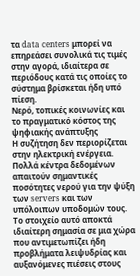τα data centers μπορεί να επηρεάσει συνολικά τις τιμές στην αγορά, ιδιαίτερα σε περιόδους κατά τις οποίες το σύστημα βρίσκεται ήδη υπό πίεση.
Νερό, τοπικές κοινωνίες και το πραγματικό κόστος της ψηφιακής ανάπτυξης
Η συζήτηση δεν περιορίζεται στην ηλεκτρική ενέργεια. Πολλά κέντρα δεδομένων απαιτούν σημαντικές ποσότητες νερού για την ψύξη των servers και των υπόλοιπων υποδομών τους. Το στοιχείο αυτό αποκτά ιδιαίτερη σημασία σε μια χώρα που αντιμετωπίζει ήδη προβλήματα λειψυδρίας και αυξανόμενες πιέσεις στους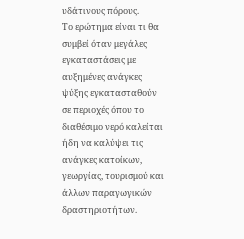υδάτινους πόρους.
Το ερώτημα είναι τι θα συμβεί όταν μεγάλες εγκαταστάσεις με αυξημένες ανάγκες ψύξης εγκατασταθούν σε περιοχές όπου το διαθέσιμο νερό καλείται ήδη να καλύψει τις ανάγκες κατοίκων, γεωργίας, τουρισμού και άλλων παραγωγικών δραστηριοτήτων.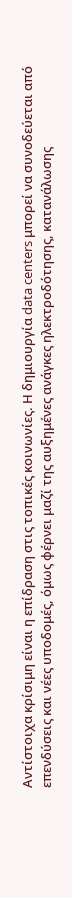Αντίστοιχα κρίσιμη είναι η επίδραση στις τοπικές κοινωνίες. Η δημιουργία data centers μπορεί να συνοδεύεται από επενδύσεις και νέες υποδομές, όμως φέρνει μαζί της αυξημένες ανάγκες ηλεκτροδότησης, κατανάλωσης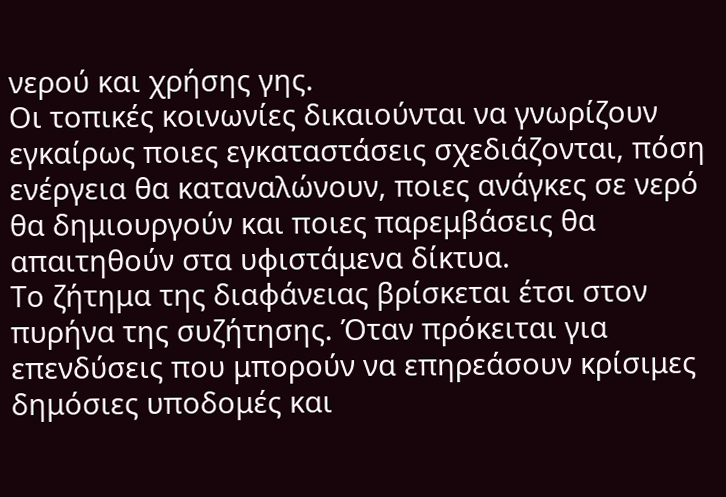νερού και χρήσης γης.
Οι τοπικές κοινωνίες δικαιούνται να γνωρίζουν εγκαίρως ποιες εγκαταστάσεις σχεδιάζονται, πόση ενέργεια θα καταναλώνουν, ποιες ανάγκες σε νερό θα δημιουργούν και ποιες παρεμβάσεις θα απαιτηθούν στα υφιστάμενα δίκτυα.
Το ζήτημα της διαφάνειας βρίσκεται έτσι στον πυρήνα της συζήτησης. Όταν πρόκειται για επενδύσεις που μπορούν να επηρεάσουν κρίσιμες δημόσιες υποδομές και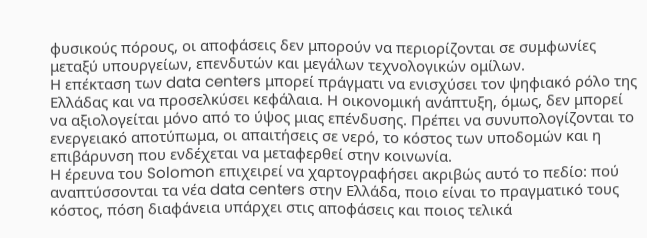φυσικούς πόρους, οι αποφάσεις δεν μπορούν να περιορίζονται σε συμφωνίες μεταξύ υπουργείων, επενδυτών και μεγάλων τεχνολογικών ομίλων.
Η επέκταση των data centers μπορεί πράγματι να ενισχύσει τον ψηφιακό ρόλο της Ελλάδας και να προσελκύσει κεφάλαια. Η οικονομική ανάπτυξη, όμως, δεν μπορεί να αξιολογείται μόνο από το ύψος μιας επένδυσης. Πρέπει να συνυπολογίζονται το ενεργειακό αποτύπωμα, οι απαιτήσεις σε νερό, το κόστος των υποδομών και η επιβάρυνση που ενδέχεται να μεταφερθεί στην κοινωνία.
Η έρευνα του Solomon επιχειρεί να χαρτογραφήσει ακριβώς αυτό το πεδίο: πού αναπτύσσονται τα νέα data centers στην Ελλάδα, ποιο είναι το πραγματικό τους κόστος, πόση διαφάνεια υπάρχει στις αποφάσεις και ποιος τελικά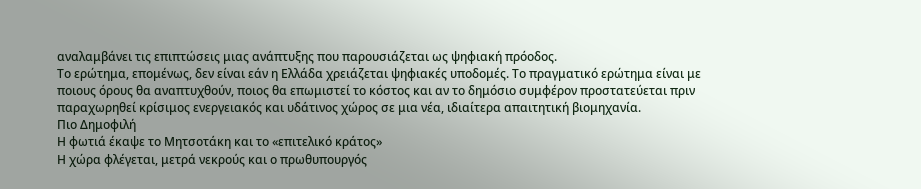αναλαμβάνει τις επιπτώσεις μιας ανάπτυξης που παρουσιάζεται ως ψηφιακή πρόοδος.
Το ερώτημα, επομένως, δεν είναι εάν η Ελλάδα χρειάζεται ψηφιακές υποδομές. Το πραγματικό ερώτημα είναι με ποιους όρους θα αναπτυχθούν, ποιος θα επωμιστεί το κόστος και αν το δημόσιο συμφέρον προστατεύεται πριν παραχωρηθεί κρίσιμος ενεργειακός και υδάτινος χώρος σε μια νέα, ιδιαίτερα απαιτητική βιομηχανία.
Πιο Δημοφιλή
Η φωτιά έκαψε το Μητσοτάκη και το «επιτελικό κράτος»
Η χώρα φλέγεται, μετρά νεκρούς και ο πρωθυπουργός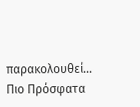παρακολουθεί…
Πιο Πρόσφατα